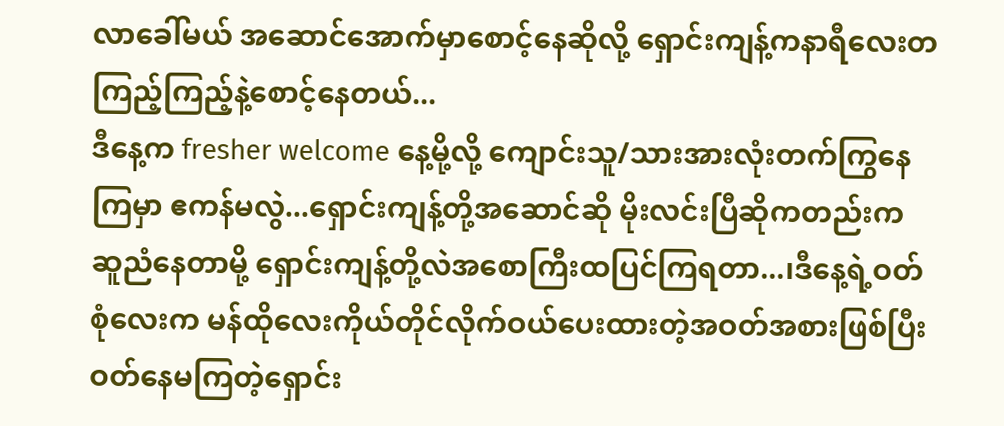လာခေါ်မယ် အဆောင်အောက်မှာစောင့်နေဆိုလို့ ရှောင်းကျန့်ကနာရီလေးတကြည့်ကြည့်နဲ့စောင့်နေတယ်...
ဒီနေ့က fresher welcome နေ့မို့လို့ ကျောင်းသူ/သားအားလုံးတက်ကြွနေကြမှာ ဧကန်မလွဲ...ရှောင်းကျန့်တို့အဆောင်ဆို မိုးလင်းပြီဆိုကတည်းက ဆူညံနေတာမို့ ရှောင်းကျန့်တို့လဲအစောကြီးထပြင်ကြရတာ...၊ဒီနေ့ရဲ့ဝတ်စုံလေးက မန်ထိုလေးကိုယ်တိုင်လိုက်ဝယ်ပေးထားတဲ့အဝတ်အစားဖြစ်ပြီး ဝတ်နေမကြတဲ့ရှောင်း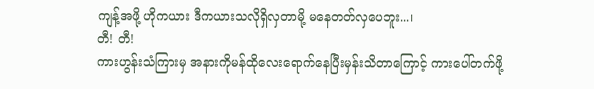ကျန့်အဖို့ ဟိုကယား ဒီကယားသလိုရှိလှတာမို့ မနေတတ်လှပေဘူး...၊
တီ! တီ!
ကားဟွန်းသံကြားမှ အနားကိုမန်ထိုလေးရောက်နေပြီးမှန်းသိတာကြောင့် ကားပေါ်တက်ဖို့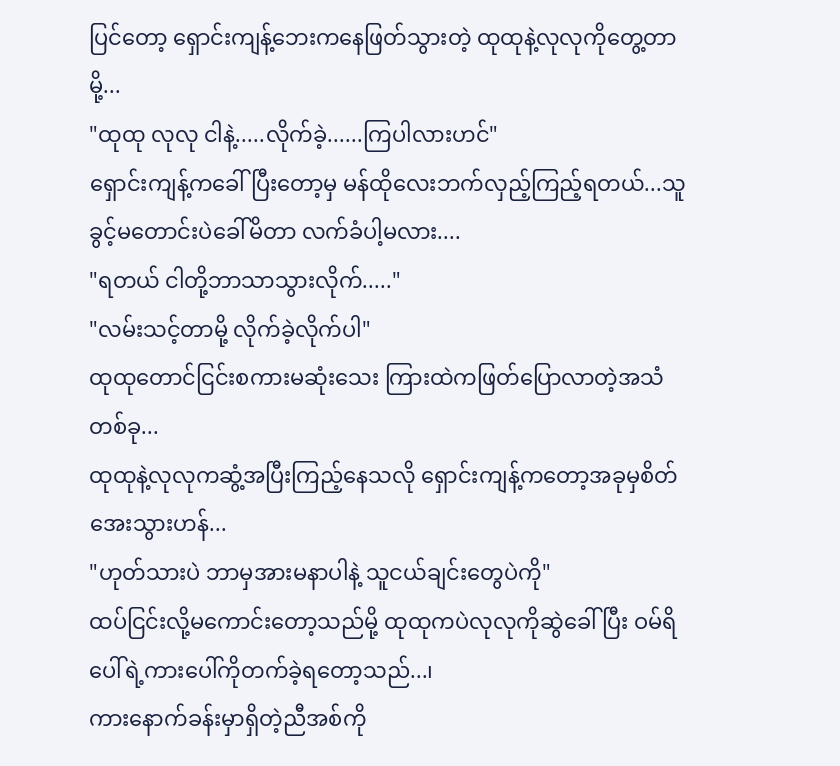ပြင်တော့ ရှောင်းကျန့်ဘေးကနေဖြတ်သွားတဲ့ ထုထုနဲ့လုလုကိုတွေ့တာမို့...
"ထုထု လုလု ငါနဲ့.....လိုက်ခဲ့......ကြပါလားဟင်"
ရှောင်းကျန့်ကခေါ်ပြီးတော့မှ မန်ထိုလေးဘက်လှည့်ကြည့်ရတယ်...သူခွင့်မတောင်းပဲခေါ်မိတာ လက်ခံပါ့မလား....
"ရတယ် ငါတို့ဘာသာသွားလိုက်....."
"လမ်းသင့်တာမို့ လိုက်ခဲ့လိုက်ပါ"
ထုထုတောင်ငြင်းစကားမဆုံးသေး ကြားထဲကဖြတ်ပြောလာတဲ့အသံတစ်ခု...
ထုထုနဲ့လုလုကဆွံ့အပြီးကြည့်နေသလို ရှောင်းကျန့်ကတော့အခုမှစိတ်အေးသွားဟန်...
"ဟုတ်သားပဲ ဘာမှအားမနာပါနဲ့ သူငယ်ချင်းတွေပဲကို"
ထပ်ငြင်းလို့မကောင်းတော့သည်မို့ ထုထုကပဲလုလုကိုဆွဲခေါ်ပြီး ဝမ်ရိပေါ်ရဲ့ကားပေါ်ကိုတက်ခဲ့ရတော့သည်...၊
ကားနောက်ခန်းမှာရှိတဲ့ညီအစ်ကို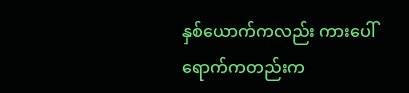နှစ်ယောက်ကလည်း ကားပေါ်ရောက်ကတည်းက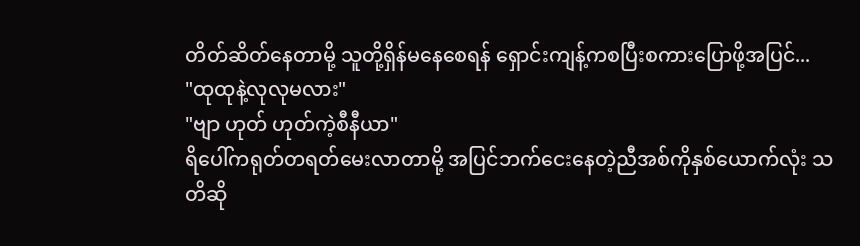တိတ်ဆိတ်နေတာမို့ သူတို့ရှိန်မနေစေရန် ရှောင်းကျန့်ကစပြီးစကားပြောဖို့အပြင်...
"ထုထုနဲ့လုလုမလား"
"ဗျာ ဟုတ် ဟုတ်ကဲ့စီနီယာ"
ရိပေါ်ကရုတ်တရတ်မေးလာတာမို့ အပြင်ဘက်ငေးနေတဲ့ညီအစ်ကိုနှစ်ယောက်လုံး သတိဆို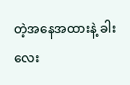တဲ့အနေအထားနဲ့ ခါးလေး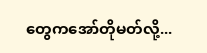တွေကအော်တိုမတ်လို့...